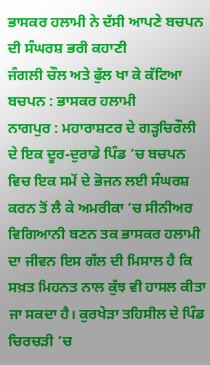ਭਾਸਕਰ ਹਲਾਮੀ ਨੇ ਦੱਸੀ ਆਪਣੇ ਬਚਪਨ ਦੀ ਸੰਘਰਸ਼ ਭਰੀ ਕਹਾਣੀ
ਜੰਗਲੀ ਚੌਲ ਅਤੇ ਫੁੱਲ ਖਾ ਕੇ ਕੱਟਿਆ ਬਚਪਨ : ਭਾਸਕਰ ਹਲਾਮੀ
ਨਾਗਪੁਰ : ਮਹਾਰਾਸ਼ਟਰ ਦੇ ਗੜ੍ਹਚਿਰੌਲੀ ਦੇ ਇਕ ਦੂਰ-ਦੁਰਾਡੇ ਪਿੰਡ ’ਚ ਬਚਪਨ ਵਿਚ ਇਕ ਸਮੇਂ ਦੇ ਭੋਜਨ ਲਈ ਸੰਘਰਸ਼ ਕਰਨ ਤੋਂ ਲੈ ਕੇ ਅਮਰੀਕਾ ’ਚ ਸੀਨੀਅਰ ਵਿਗਿਆਨੀ ਬਣਨ ਤਕ ਭਾਸਕਰ ਹਲਾਮੀ ਦਾ ਜੀਵਨ ਇਸ ਗੱਲ ਦੀ ਮਿਸਾਲ ਹੈ ਕਿ ਸਖ਼ਤ ਮਿਹਨਤ ਨਾਲ ਕੁੱਝ ਵੀ ਹਾਸਲ ਕੀਤਾ ਜਾ ਸਕਦਾ ਹੈ। ਕੁਰਖੇੜਾ ਤਹਿਸੀਲ ਦੇ ਪਿੰਡ ਚਿਰਚੜੀ ’ਚ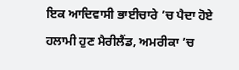ਇਕ ਆਦਿਵਾਸੀ ਭਾਈਚਾਰੇ ’ਚ ਪੈਦਾ ਹੋਏ ਹਲਾਮੀ ਹੁਣ ਮੈਰੀਲੈਂਡ, ਅਮਰੀਕਾ ’ਚ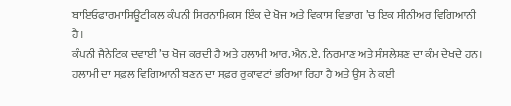ਬਾਇਓਫਾਰਮਾਸਿਊਟੀਕਲ ਕੰਪਨੀ ਸਿਰਨਾਮਿਕਸ ਇੰਕ ਦੇ ਖੋਜ ਅਤੇ ਵਿਕਾਸ ਵਿਭਾਗ ’ਚ ਇਕ ਸੀਨੀਅਰ ਵਿਗਿਆਨੀ ਹੈ।
ਕੰਪਨੀ ਜੈਨੇਟਿਕ ਦਵਾਈ ’ਚ ਖੋਜ ਕਰਦੀ ਹੈ ਅਤੇ ਹਲਾਮੀ ਆਰ.ਐਨ.ਏ. ਨਿਰਮਾਣ ਅਤੇ ਸੰਸਲੇਸ਼ਣ ਦਾ ਕੰਮ ਦੇਖਦੇ ਹਨ। ਹਲਾਮੀ ਦਾ ਸਫ਼ਲ ਵਿਗਿਆਨੀ ਬਣਨ ਦਾ ਸਫ਼ਰ ਰੁਕਾਵਟਾਂ ਭਰਿਆ ਰਿਹਾ ਹੈ ਅਤੇ ਉਸ ਨੇ ਕਈ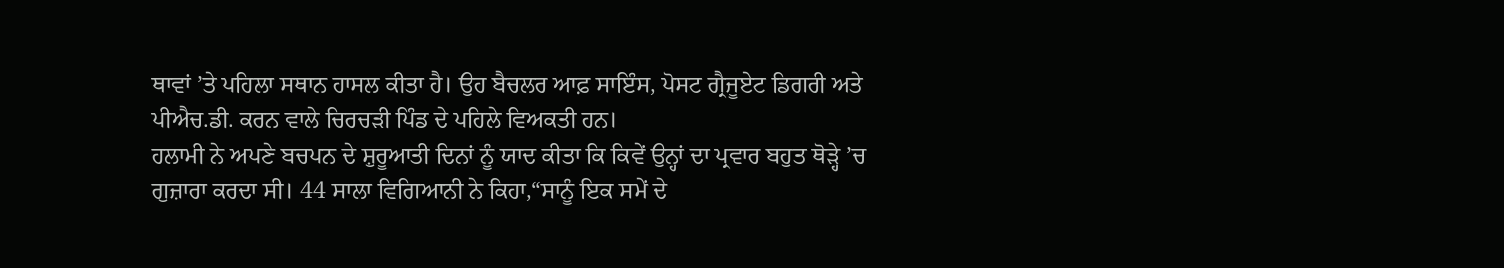ਥਾਵਾਂ ’ਤੇ ਪਹਿਲਾ ਸਥਾਨ ਹਾਸਲ ਕੀਤਾ ਹੈ। ਉਹ ਬੈਚਲਰ ਆਫ਼ ਸਾਇੰਸ, ਪੋਸਟ ਗ੍ਰੈਜੂਏਟ ਡਿਗਰੀ ਅਤੇ ਪੀਐਚ.ਡੀ. ਕਰਨ ਵਾਲੇ ਚਿਰਚੜੀ ਪਿੰਡ ਦੇ ਪਹਿਲੇ ਵਿਅਕਤੀ ਹਨ।
ਹਲਾਮੀ ਨੇ ਅਪਣੇ ਬਚਪਨ ਦੇ ਸ਼ੁਰੂਆਤੀ ਦਿਨਾਂ ਨੂੰ ਯਾਦ ਕੀਤਾ ਕਿ ਕਿਵੇਂ ਉਨ੍ਹਾਂ ਦਾ ਪ੍ਰਵਾਰ ਬਹੁਤ ਥੋੜ੍ਹੇ ’ਚ ਗੁਜ਼ਾਰਾ ਕਰਦਾ ਸੀ। 44 ਸਾਲਾ ਵਿਗਿਆਨੀ ਨੇ ਕਿਹਾ,“ਸਾਨੂੰ ਇਕ ਸਮੇਂ ਦੇ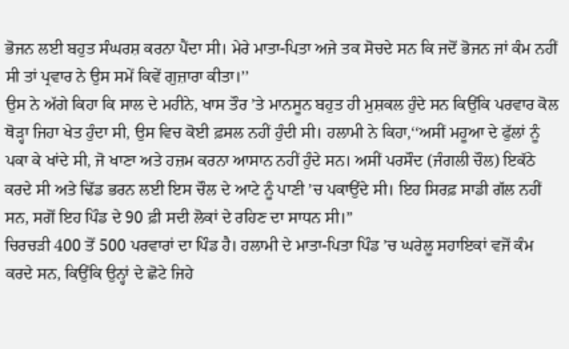ਭੋਜਨ ਲਈ ਬਹੁਤ ਸੰਘਰਸ਼ ਕਰਨਾ ਪੈਂਦਾ ਸੀ। ਮੇਰੇ ਮਾਤਾ-ਪਿਤਾ ਅਜੇ ਤਕ ਸੋਚਦੇ ਸਨ ਕਿ ਜਦੋਂ ਭੋਜਨ ਜਾਂ ਕੰਮ ਨਹੀਂ ਸੀ ਤਾਂ ਪ੍ਰਵਾਰ ਨੇ ਉਸ ਸਮੇਂ ਕਿਵੇਂ ਗੁਜ਼ਾਰਾ ਕੀਤਾ।’’
ਉਸ ਨੇ ਅੱਗੇ ਕਿਹਾ ਕਿ ਸਾਲ ਦੇ ਮਹੀਨੇ, ਖਾਸ ਤੌਰ ’ਤੇ ਮਾਨਸੂਨ ਬਹੁਤ ਹੀ ਮੁਸ਼ਕਲ ਹੁੰਦੇ ਸਨ ਕਿਉਂਕਿ ਪਰਵਾਰ ਕੋਲ ਥੋੜ੍ਹਾ ਜਿਹਾ ਖੇਤ ਹੁੰਦਾ ਸੀ, ਉਸ ਵਿਚ ਕੋਈ ਫ਼ਸਲ ਨਹੀਂ ਹੁੰਦੀ ਸੀ। ਹਲਾਮੀ ਨੇ ਕਿਹਾ,‘‘ਅਸੀਂ ਮਹੂਆ ਦੇ ਫੁੱਲਾਂ ਨੂੰ ਪਕਾ ਕੇ ਖਾਂਦੇ ਸੀ, ਜੋ ਖਾਣਾ ਅਤੇ ਹਜ਼ਮ ਕਰਨਾ ਆਸਾਨ ਨਹੀਂ ਹੁੰਦੇ ਸਨ। ਅਸੀਂ ਪਰਸੌਦ (ਜੰਗਲੀ ਚੌਲ) ਇਕੱਠੇ ਕਰਦੇ ਸੀ ਅਤੇ ਢਿੱਡ ਭਰਨ ਲਈ ਇਸ ਚੌਲ ਦੇ ਆਟੇ ਨੂੰ ਪਾਣੀ ’ਚ ਪਕਾਉਂਦੇ ਸੀ। ਇਹ ਸਿਰਫ਼ ਸਾਡੀ ਗੱਲ ਨਹੀਂ ਸਨ, ਸਗੋਂ ਇਹ ਪਿੰਡ ਦੇ 90 ਫ਼ੀ ਸਦੀ ਲੋਕਾਂ ਦੇ ਰਹਿਣ ਦਾ ਸਾਧਨ ਸੀ।”
ਚਿਰਚੜੀ 400 ਤੋਂ 500 ਪਰਵਾਰਾਂ ਦਾ ਪਿੰਡ ਹੈ। ਹਲਾਮੀ ਦੇ ਮਾਤਾ-ਪਿਤਾ ਪਿੰਡ ’ਚ ਘਰੇਲੂ ਸਹਾਇਕਾਂ ਵਜੋਂ ਕੰਮ ਕਰਦੇ ਸਨ, ਕਿਉਂਕਿ ਉਨ੍ਹਾਂ ਦੇ ਛੋਟੇ ਜਿਹੇ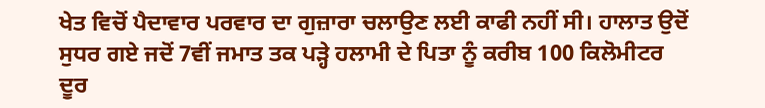ਖੇਤ ਵਿਚੋਂ ਪੈਦਾਵਾਰ ਪਰਵਾਰ ਦਾ ਗੁਜ਼ਾਰਾ ਚਲਾਉਣ ਲਈ ਕਾਫੀ ਨਹੀਂ ਸੀ। ਹਾਲਾਤ ਉਦੋਂ ਸੁਧਰ ਗਏ ਜਦੋਂ 7ਵੀਂ ਜਮਾਤ ਤਕ ਪੜ੍ਹੇ ਹਲਾਮੀ ਦੇ ਪਿਤਾ ਨੂੰ ਕਰੀਬ 100 ਕਿਲੋਮੀਟਰ ਦੂਰ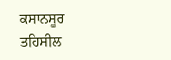ਕਸਾਨਸੂਰ ਤਹਿਸੀਲ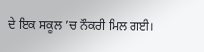ਦੇ ਇਕ ਸਕੂਲ ’ਚ ਨੌਕਰੀ ਮਿਲ ਗਈ।